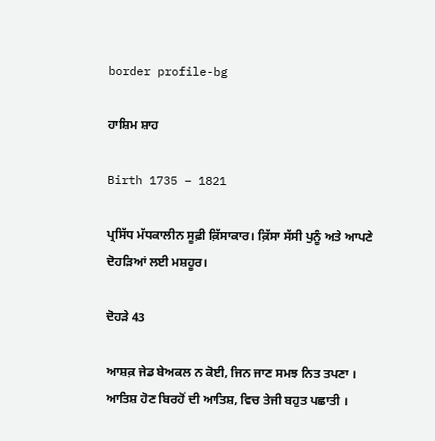border profile-bg

ਹਾਸ਼ਿਮ ਸ਼ਾਹ

Birth 1735 – 1821

ਪ੍ਰਸਿੱਧ ਮੱਧਕਾਲੀਨ ਸੂਫ਼ੀ ਕ਼ਿੱਸਾਕਾਰ। ਕ਼ਿੱਸਾ ਸੱਸੀ ਪੁਨੂੰ ਅਤੇ ਆਪਣੇ ਦੋਹੜਿਆਂ ਲਈ ਮਸ਼ਹੂਰ।

ਦੋਹੜੇ 43

ਆਸ਼ਕ਼ ਜੇਡ ਬੇਅਕਲ ਨ ਕੋਈ, ਜਿਨ ਜਾਣ ਸਮਝ ਨਿਤ ਤਪਣਾ ।
ਆਤਿਸ਼ ਹੋਣ ਬਿਰਹੋਂ ਦੀ ਆਤਿਸ਼, ਵਿਚ ਤੇਜੀ ਬਹੁਤ ਪਛਾਤੀ ।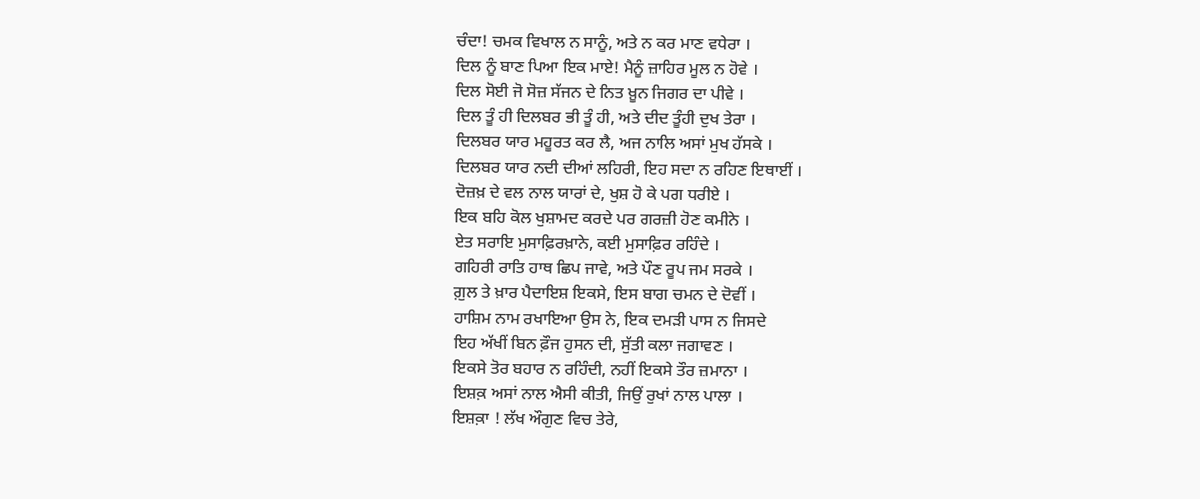ਚੰਦਾ! ਚਮਕ ਵਿਖਾਲ ਨ ਸਾਨੂੰ, ਅਤੇ ਨ ਕਰ ਮਾਣ ਵਧੇਰਾ ।
ਦਿਲ ਨੂੰ ਬਾਣ ਪਿਆ ਇਕ ਮਾਏ! ਮੈਨੂੰ ਜ਼ਾਹਿਰ ਮੂਲ ਨ ਹੋਵੇ ।
ਦਿਲ ਸੋਈ ਜੋ ਸੋਜ਼ ਸੱਜਨ ਦੇ ਨਿਤ ਖ਼ੂਨ ਜਿਗਰ ਦਾ ਪੀਵੇ ।
ਦਿਲ ਤੂੰ ਹੀ ਦਿਲਬਰ ਭੀ ਤੂੰ ਹੀ, ਅਤੇ ਦੀਦ ਤੂੰਹੀ ਦੁਖ ਤੇਰਾ ।
ਦਿਲਬਰ ਯਾਰ ਮਹੂਰਤ ਕਰ ਲੈ, ਅਜ ਨਾਲਿ ਅਸਾਂ ਮੁਖ ਹੱਸਕੇ ।
ਦਿਲਬਰ ਯਾਰ ਨਦੀ ਦੀਆਂ ਲਹਿਰੀ, ਇਹ ਸਦਾ ਨ ਰਹਿਣ ਇਥਾਈਂ ।
ਦੋਜ਼ਖ਼ ਦੇ ਵਲ ਨਾਲ ਯਾਰਾਂ ਦੇ, ਖੁਸ਼ ਹੋ ਕੇ ਪਗ ਧਰੀਏ ।
ਇਕ ਬਹਿ ਕੋਲ ਖੁਸ਼ਾਮਦ ਕਰਦੇ ਪਰ ਗਰਜ਼ੀ ਹੋਣ ਕਮੀਨੇ ।
ਏਤ ਸਰਾਇ ਮੁਸਾਫ਼ਿਰਖ਼ਾਨੇ, ਕਈ ਮੁਸਾਫ਼ਿਰ ਰਹਿੰਦੇ ।
ਗਹਿਰੀ ਰਾਤਿ ਹਾਥ ਛਿਪ ਜਾਵੇ, ਅਤੇ ਪੌਣ ਰੂਪ ਜਮ ਸਰਕੇ ।
ਗ਼ੁਲ ਤੇ ਖ਼ਾਰ ਪੈਦਾਇਸ਼ ਇਕਸੇ, ਇਸ ਬਾਗ ਚਮਨ ਦੇ ਦੋਵੀਂ ।
ਹਾਸ਼ਿਮ ਨਾਮ ਰਖਾਇਆ ਉਸ ਨੇ, ਇਕ ਦਮੜੀ ਪਾਸ ਨ ਜਿਸਦੇ
ਇਹ ਅੱਖੀਂ ਬਿਨ ਫ਼ੌਜ ਹੁਸਨ ਦੀ, ਸੁੱਤੀ ਕਲਾ ਜਗਾਵਣ ।
ਇਕਸੇ ਤੋਰ ਬਹਾਰ ਨ ਰਹਿੰਦੀ, ਨਹੀਂ ਇਕਸੇ ਤੌਰ ਜ਼ਮਾਨਾ ।
ਇਸ਼ਕ਼ ਅਸਾਂ ਨਾਲ ਐਸੀ ਕੀਤੀ, ਜਿਉਂ ਰੁਖਾਂ ਨਾਲ ਪਾਲਾ ।
ਇਸ਼ਕ਼ਾ ! ਲੱਖ ਔਗੁਣ ਵਿਚ ਤੇਰੇ,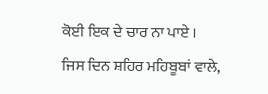ਕੋਈ ਇਕ ਦੇ ਚਾਰ ਨਾ ਪਾਏ ।
ਜਿਸ ਦਿਨ ਸ਼ਹਿਰ ਮਹਿਬੂਬਾਂ ਵਾਲੇ,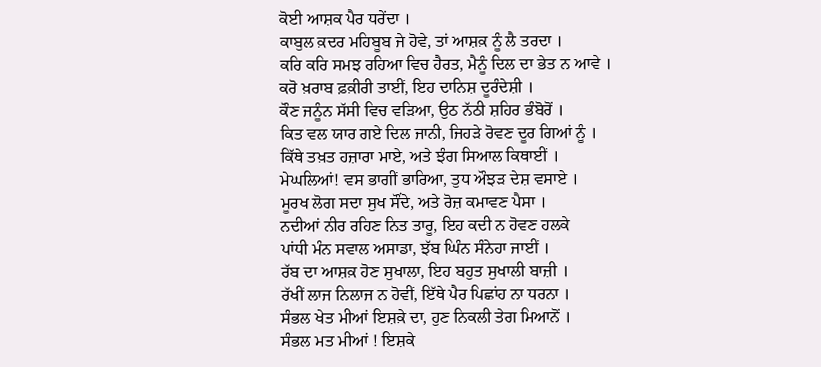ਕੋਈ ਆਸ਼ਕ ਪੈਰ ਧਰੇਂਦਾ ।
ਕਾਬੁਲ ਕ਼ਦਰ ਮਹਿਬੂਬ ਜੇ ਹੋਵੇ, ਤਾਂ ਆਸ਼ਕ਼ ਨੂੰ ਲੈ ਤਰਦਾ ।
ਕਰਿ ਕਰਿ ਸਮਝ ਰਹਿਆ ਵਿਚ ਹੈਰਤ, ਮੈਨੂੰ ਦਿਲ ਦਾ ਭੇਤ ਨ ਆਵੇ ।
ਕਰੋ ਖ਼ਰਾਬ ਫ਼ਕ਼ੀਰੀ ਤਾਈਂ, ਇਹ ਦਾਨਿਸ਼ ਦੂਰੰਦੇਸ਼ੀ ।
ਕੌਣ ਜਨੂੰਨ ਸੱਸੀ ਵਿਚ ਵੜਿਆ, ਉਠ ਨੱਠੀ ਸ਼ਹਿਰ ਭੰਬੋਰੋਂ ।
ਕਿਤ ਵਲ ਯਾਰ ਗਏ ਦਿਲ ਜਾਨੀ, ਜਿਹੜੇ ਰੋਵਣ ਦੂਰ ਗਿਆਂ ਨੂੰ ।
ਕਿੱਥੇ ਤਖ਼ਤ ਹਜ਼ਾਰਾ ਮਾਏ, ਅਤੇ ਝੰਗ ਸਿਆਲ ਕਿਥਾਈਂ ।
ਮੇਘਲਿਆਂ! ਵਸ ਭਾਗੀਂ ਭਾਰਿਆ, ਤੁਧ ਔਝੜ ਦੇਸ਼ ਵਸਾਏ ।
ਮੂਰਖ ਲੋਗ ਸਦਾ ਸੁਖ ਸੌਂਦੇ, ਅਤੇ ਰੋਜ਼ ਕਮਾਵਣ ਪੈਸਾ ।
ਨਦੀਆਂ ਨੀਰ ਰਹਿਣ ਨਿਤ ਤਾਰੂ, ਇਹ ਕਦੀ ਨ ਹੋਵਣ ਹਲਕੇ
ਪਾਂਧੀ ਮੰਨ ਸਵਾਲ ਅਸਾਡਾ, ਝੱਬ ਘਿੰਨ ਸੰਨੇਹਾ ਜਾਈਂ ।
ਰੱਬ ਦਾ ਆਸ਼ਕ਼ ਹੋਣ ਸੁਖਾਲਾ, ਇਹ ਬਹੁਤ ਸੁਖਾਲੀ ਬਾਜ਼ੀ ।
ਰੱਖੀਂ ਲਾਜ ਨਿਲਾਜ ਨ ਹੋਵੀਂ, ਇੱਥੇ ਪੈਰ ਪਿਛਾਂਹ ਨਾ ਧਰਨਾ ।
ਸੰਭਲ ਖੇਤ ਮੀਆਂ ਇਸ਼ਕ਼ੇ ਦਾ, ਹੁਣ ਨਿਕਲੀ ਤੇਗ ਮਿਆਨੋਂ ।
ਸੰਭਲ ਮਤ ਮੀਆਂ ! ਇਸ਼ਕੇ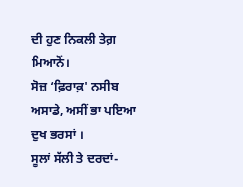ਦੀ ਹੁਣ ਨਿਕਲੀ ਤੇਗ਼ ਮਿਆਨੋਂ।
ਸੋਜ਼ ‘ਫ਼ਿਰਾਕ਼' ਨਸੀਬ ਅਸਾਡੇ, ਅਸੀਂ ਭਾ ਪਇਆ ਦੁਖ ਭਰਸਾਂ ।
ਸੂਲਾਂ ਸੱਲੀ ਤੇ ਦਰਦਾਂ-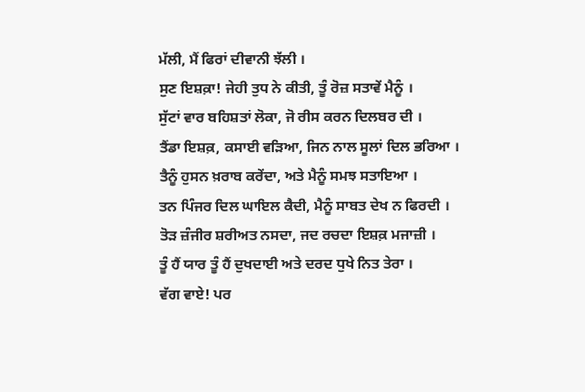ਮੱਲੀ, ਮੈਂ ਫਿਰਾਂ ਦੀਵਾਨੀ ਝੱਲੀ ।
ਸੁਣ ਇਸ਼ਕ਼ਾ! ਜੇਹੀ ਤੁਧ ਨੇ ਕੀਤੀ, ਤੂੰ ਰੋਜ਼ ਸਤਾਵੇਂ ਮੈਨੂੰ ।
ਸੁੱਟਾਂ ਵਾਰ ਬਹਿਸ਼ਤਾਂ ਲੋਕਾ, ਜੋ ਰੀਸ ਕਰਨ ਦਿਲਬਰ ਦੀ ।
ਤੈਂਡਾ ਇਸ਼ਕ਼, ਕਸਾਈ ਵੜਿਆ, ਜਿਨ ਨਾਲ ਸੂਲਾਂ ਦਿਲ ਭਰਿਆ ।
ਤੈਨੂੰ ਹੁਸਨ ਖ਼ਰਾਬ ਕਰੇਂਦਾ, ਅਤੇ ਮੈਨੂੰ ਸਮਝ ਸਤਾਇਆ ।
ਤਨ ਪਿੰਜਰ ਦਿਲ ਘਾਇਲ ਕੈਦੀ, ਮੈਨੂੰ ਸਾਬਤ ਦੇਖ ਨ ਫਿਰਦੀ ।
ਤੋੜ ਜ਼ੰਜੀਰ ਸ਼ਰੀਅਤ ਨਸਦਾ, ਜਦ ਰਚਦਾ ਇਸ਼ਕ਼ ਮਜਾਜ਼ੀ ।
ਤੂੰ ਹੈਂ ਯਾਰ ਤੂੰ ਹੈਂ ਦੁਖਦਾਈ ਅਤੇ ਦਰਦ ਧੁਖੇ ਨਿਤ ਤੇਰਾ ।
ਵੱਗ ਵਾਏ! ਪਰ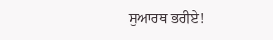ਸੁਆਰਥ ਭਰੀਏ!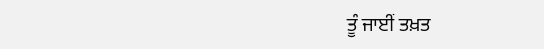ਤੂੰ ਜਾਈਂ ਤਖ਼ਤ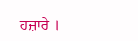ਹਜ਼ਾਰੇ ।